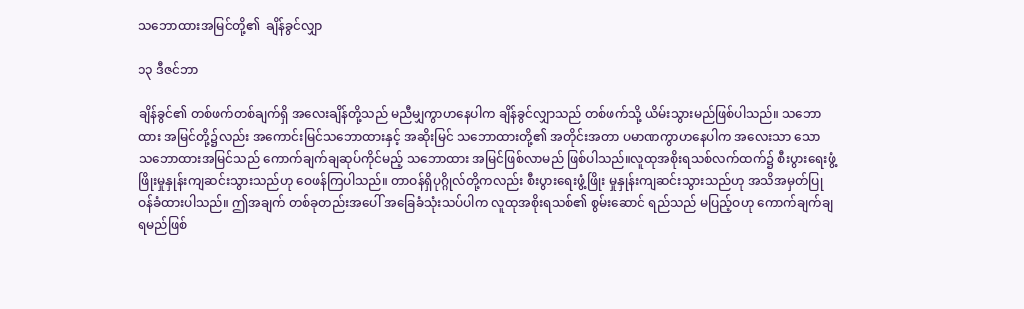သဘောထားအမြင်တို့၏  ချိန်ခွင်လျှာ

၁၃ ဒီဇင်ဘာ

ချိန်ခွင်၏ တစ်ဖက်တစ်ချက်ရှိ အလေးချိန်တို့သည် မညီမျှကွာဟနေပါက ချိန်ခွင်လျှာသည် တစ်ဖက်သို့ ယိမ်းသွားမည်ဖြစ်ပါသည်။ သဘောထား အမြင်တို့၌လည်း အကောင်းမြင်သဘောထားနှင့် အဆိုးမြင် သဘောထားတို့၏ အတိုင်းအတာ ပမာဏကွာဟနေပါက အလေးသာ သော သဘောထားအမြင်သည် ကောက်ချက်ချဆုပ်ကိုင်မည့် သဘောထား အမြင်ဖြစ်လာမည် ဖြစ်ပါသည်။လူထုအစိုးရသစ်လက်ထက်၌ စီးပွားရေးဖွံ့ဖြိုးမှုနှုန်းကျဆင်းသွားသည်ဟု ဝေဖန်ကြပါသည်။ တာဝန်ရှိပုဂ္ဂိုလ်တို့ကလည်း စီးပွားရေးဖွံ့ဖြိုး မှုနှုန်းကျဆင်းသွားသည်ဟု အသိအမှတ်ပြုဝန်ခံထားပါသည်။ ဤအချက် တစ်ခုတည်းအပေါ် အခြေခံသုံးသပ်ပါက လူထုအစိုးရသစ်၏ စွမ်းဆောင် ရည်သည် မပြည့်ဝဟု ကောက်ချက်ချရမည်ဖြစ်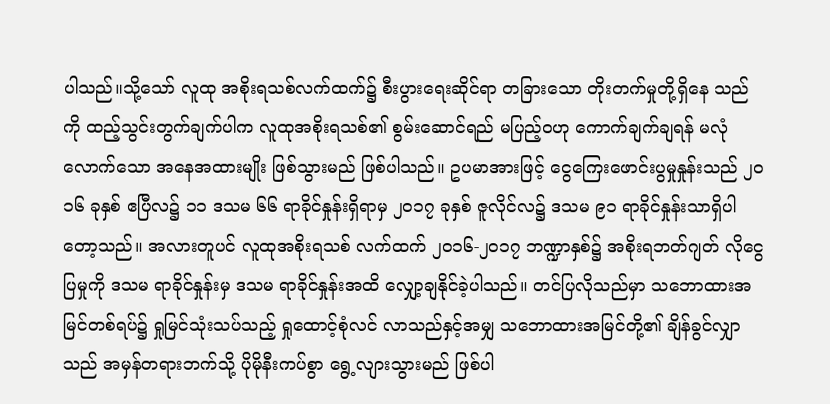ပါသည်။သို့သော် လူထု အစိုးရသစ်လက်ထက်၌ စီးပွားရေးဆိုင်ရာ တခြားသော တိုးတက်မှုတို့ရှိနေ သည်ကို ထည့်သွင်းတွက်ချက်ပါက လူထုအစိုးရသစ်၏ စွမ်းဆောင်ရည် မပြည့်ဝဟု ကောက်ချက်ချရန် မလုံလောက်သော အနေအထားမျိုး ဖြစ်သွားမည် ဖြစ်ပါသည်။ ဥပမာအားဖြင့် ငွေကြေးဖောင်းပွမှုနှုန်းသည် ၂ဝ၁၆ ခုနှစ် ဧပြီလ၌ ၁၁ ဒသမ ၆၆ ရာခိုင်နှုန်းရှိရာမှ ၂ဝ၁၇ ခုနှစ် ဇူလိုင်လ၌ ဒသမ ၉၁ ရာခိုင်နှုန်းသာရှိပါတော့သည်။ အလားတူပင် လူထုအစိုးရသစ် လက်ထက် ၂ဝ၁၆-၂ဝ၁၇ ဘဏ္ဍာနှစ်၌ အစိုးရဘတ်ဂျတ် လိုငွေပြမှုကို ဒသမ ရာခိုင်နှုန်းမှ ဒသမ ရာခိုင်နှုန်းအထိ လျှော့ချနိုင်ခဲ့ပါသည်။ တင်ပြလိုသည်မှာ သဘောထားအမြင်တစ်ရပ်၌ ရှုမြင်သုံးသပ်သည့် ရှုထောင့်စုံလင် လာသည်နှင့်အမျှ သဘောထားအမြင်တို့၏ ချိန်ခွင်လျှာ သည် အမှန်တရားဘက်သို့ ပိုမိုနီးကပ်စွာ ရွေ့လျားသွားမည် ဖြစ်ပါ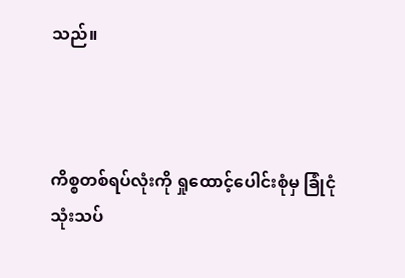သည်။



ကိစ္စတစ်ရပ်လုံးကို ရှုထောင့်ပေါင်းစုံမှ ခြုံငုံသုံးသပ်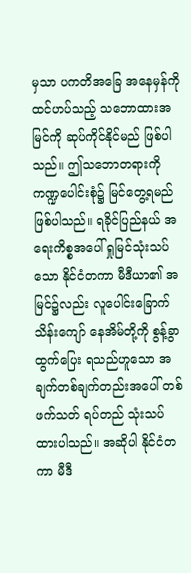မှသာ ပကတိအခြေ အနေမှန်ကို ထင်ဟပ်သည့် သဘောထားအမြင်ကို ဆုပ်ကိုင်နိုင်မည် ဖြစ်ပါသည်။ ဤသဘောတရားကို ကဏ္ဍပေါင်းစုံ၌ မြင်တွေ့ရမည် ဖြစ်ပါသည်။ ရခိုင်ပြည်နယ် အရေးကိစ္စအပေါ် ရှုမြင်သုံးသပ်သော နိုင်ငံတကာ မီဒီယာ၏ အမြင်၌လည်း လူပေါင်းခြောက်သိန်းကျော် နေအိမ်တို့ကို စွန့်ခွာထွက်ပြေး ရသည်ဟူသော အချက်တစ်ချက်တည်းအပေါ် တစ်ဖက်သတ် ရပ်တည် သုံးသပ်ထားပါသည်။ အဆိုပါ နိုင်ငံတကာ မီဒီ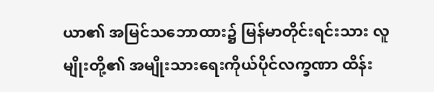ယာ၏ အမြင်သဘောထား၌ မြန်မာတိုင်းရင်းသား လူမျိုးတို့၏ အမျိုးသားရေးကိုယ်ပိုင်လက္ခဏာ ထိန်း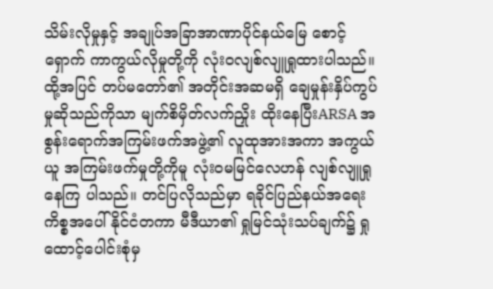သိမ်းလိုမှုနှင့် အချုပ်အခြာအာဏာပိုင်နယ်မြေ စောင့်ရှောက် ကာကွယ်လိုမှုတို့ကို လုံးဝလျစ်လျူရှုထားပါသည်။ ထို့အပြင် တပ်မတော်၏ အတိုင်းအဆမရှိ ချေမှုန်းနှိပ်ကွပ်မှုဆိုသည်ကိုသာ မျက်စိမှိတ်လက်ညှိုး ထိုးနေပြီးARSA အစွန်းရောက်အကြမ်းဖက်အဖွဲ့၏ လူထုအားအကာ အကွယ်ယူ အကြမ်းဖက်မှုတို့ကိုမူ လုံးဝမမြင်လေဟန် လျစ်လျူရှုနေကြ ပါသည်။ တင်ပြလိုသည်မှာ ရခိုင်ပြည်နယ်အရေးကိစ္စအပေါ် နိုင်ငံတကာ မီဒီယာ၏ ရှုမြင်သုံးသပ်ချက်၌ ရှုထောင့်ပေါင်းစုံမှ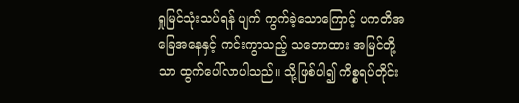ရှုမြင်သုံးသပ်ရန် ပျက် ကွက်ခဲ့သောကြောင့် ပကတိအခြေအနေနှင့် ကင်းကွာသည့် သဘောထား အမြင်တို့သာ ထွက်ပေါ်လာပါသည်။ သို့ဖြစ်ပါ၍ ကိစ္စရပ်တိုင်း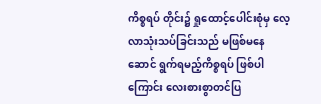ကိစ္စရပ် တိုင်း၌ ရှုထောင့်ပေါင်းစုံမှ လေ့လာသုံးသပ်ခြင်းသည် မဖြစ်မနေ ဆောင် ရွက်ရမည့်ကိစ္စရပ် ဖြစ်ပါကြောင်း လေးစားစွာတင်ပြ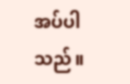အပ်ပါသည်။